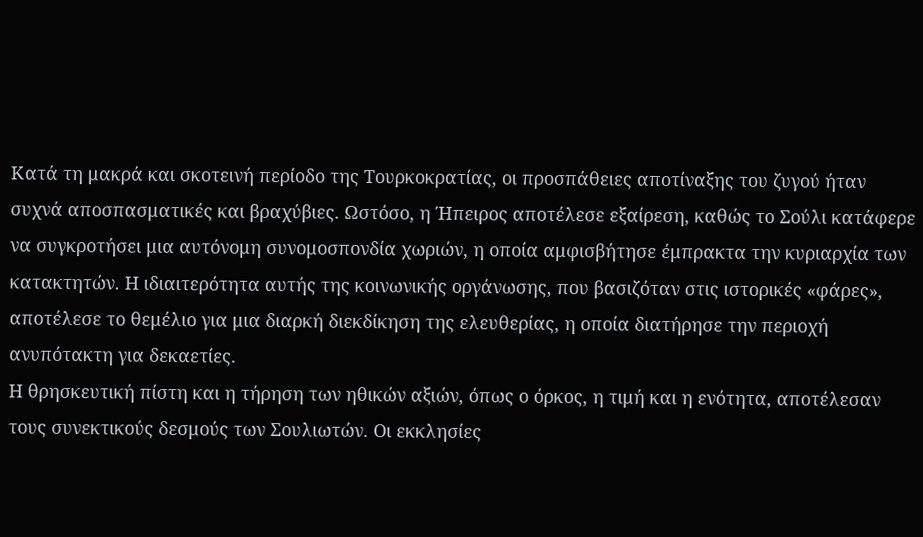Κατά τη μακρά και σκοτεινή περίοδο της Τουρκοκρατίας, οι προσπάθειες αποτίναξης του ζυγού ήταν συχνά αποσπασματικές και βραχύβιες. Ωστόσο, η Ήπειρος αποτέλεσε εξαίρεση, καθώς το Σούλι κατάφερε να συγκροτήσει μια αυτόνομη συνομοσπονδία χωριών, η οποία αμφισβήτησε έμπρακτα την κυριαρχία των κατακτητών. Η ιδιαιτερότητα αυτής της κοινωνικής οργάνωσης, που βασιζόταν στις ιστορικές «φάρες», αποτέλεσε το θεμέλιο για μια διαρκή διεκδίκηση της ελευθερίας, η οποία διατήρησε την περιοχή ανυπότακτη για δεκαετίες.
Η θρησκευτική πίστη και η τήρηση των ηθικών αξιών, όπως ο όρκος, η τιμή και η ενότητα, αποτέλεσαν τους συνεκτικούς δεσμούς των Σουλιωτών. Οι εκκλησίες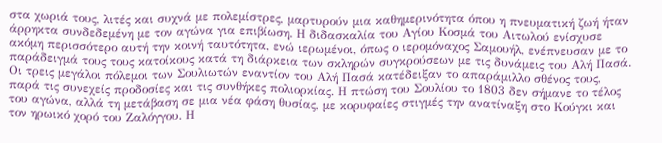στα χωριά τους, λιτές και συχνά με πολεμίστρες, μαρτυρούν μια καθημερινότητα όπου η πνευματική ζωή ήταν άρρηκτα συνδεδεμένη με τον αγώνα για επιβίωση. Η διδασκαλία του Αγίου Κοσμά του Αιτωλού ενίσχυσε ακόμη περισσότερο αυτή την κοινή ταυτότητα, ενώ ιερωμένοι, όπως ο ιερομόναχος Σαμουήλ, ενέπνευσαν με το παράδειγμά τους τους κατοίκους κατά τη διάρκεια των σκληρών συγκρούσεων με τις δυνάμεις του Αλή Πασά.
Οι τρεις μεγάλοι πόλεμοι των Σουλιωτών εναντίον του Αλή Πασά κατέδειξαν το απαράμιλλο σθένος τους, παρά τις συνεχείς προδοσίες και τις συνθήκες πολιορκίας. Η πτώση του Σουλίου το 1803 δεν σήμανε το τέλος του αγώνα, αλλά τη μετάβαση σε μια νέα φάση θυσίας, με κορυφαίες στιγμές την ανατίναξη στο Κούγκι και τον ηρωικό χορό του Ζαλόγγου. Η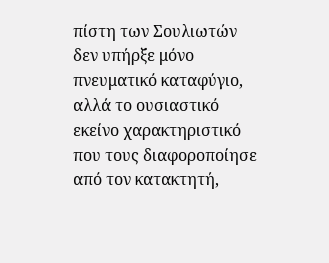πίστη των Σουλιωτών δεν υπήρξε μόνο πνευματικό καταφύγιο, αλλά το ουσιαστικό εκείνο χαρακτηριστικό που τους διαφοροποίησε από τον κατακτητή,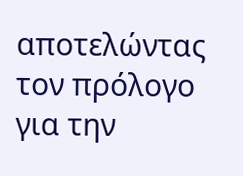αποτελώντας τον πρόλογο για την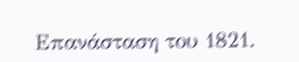Επανάσταση του 1821.